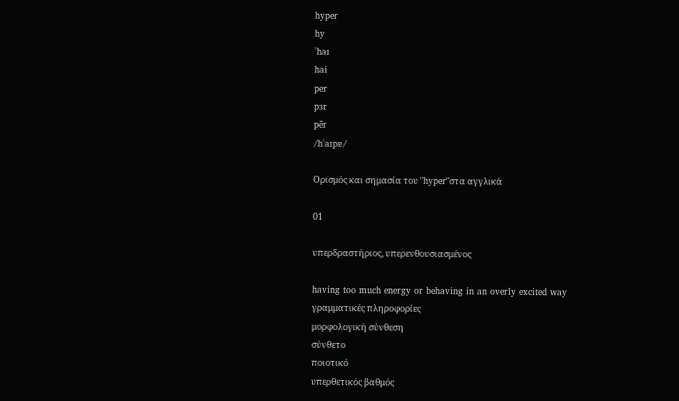hyper
hy
ˈhaɪ
hai
per
pɜr
pēr
/hˈaɪpɐ/

Ορισμός και σημασία του "hyper"στα αγγλικά

01

υπερδραστήριος, υπερενθουσιασμένος

having too much energy or behaving in an overly excited way
γραμματικές πληροφορίες
μορφολογική σύνθεση
σύνθετο
ποιοτικό
υπερθετικός βαθμός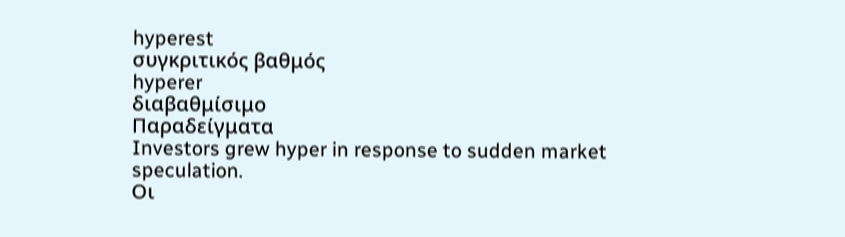hyperest
συγκριτικός βαθμός
hyperer
διαβαθμίσιμο
Παραδείγματα
Investors grew hyper in response to sudden market speculation.
Οι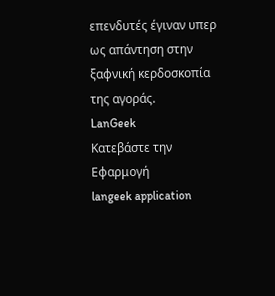επενδυτές έγιναν υπερ ως απάντηση στην ξαφνική κερδοσκοπία της αγοράς.
LanGeek
Κατεβάστε την Εφαρμογή
langeek application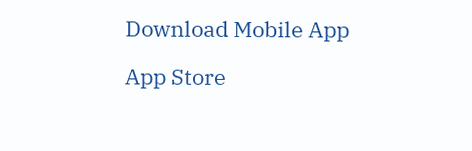Download Mobile App

App Store